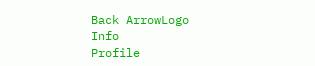Back ArrowLogo
Info
Profile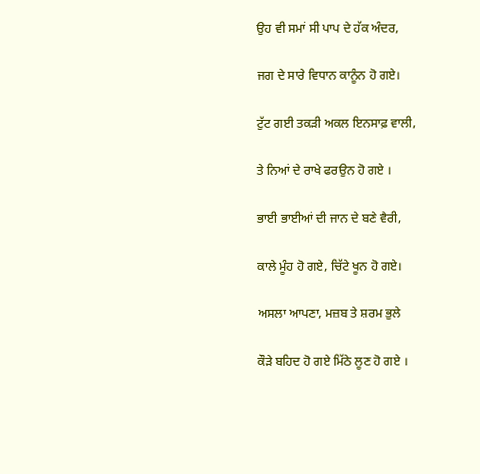ਉਹ ਵੀ ਸਮਾਂ ਸੀ ਪਾਪ ਦੇ ਹੱਕ ਅੰਦਰ,

ਜਗ ਦੇ ਸਾਰੇ ਵਿਧਾਨ ਕਾਨੂੰਨ ਹੋ ਗਏ।

ਟੁੱਟ ਗਈ ਤਕੜੀ ਅਕਲ ਇਨਸਾਫ਼ ਵਾਲੀ,

ਤੇ ਨਿਆਂ ਦੇ ਰਾਖੇ ਫਰਉਨ ਹੋ ਗਏ ।

ਭਾਈ ਭਾਈਆਂ ਦੀ ਜਾਨ ਦੇ ਬਣੇ ਵੈਰੀ,

ਕਾਲੇ ਮੂੰਹ ਹੋ ਗਏ, ਚਿੱਟੇ ਖੂਨ ਹੋ ਗਏ।

ਅਸਲਾ ਆਪਣਾ, ਮਜ਼ਬ ਤੇ ਸ਼ਰਮ ਭੁਲੇ

ਕੌੜੇ ਬਹਿਦ ਹੋ ਗਏ ਮਿੱਠੇ ਲੂਣ ਹੋ ਗਏ ।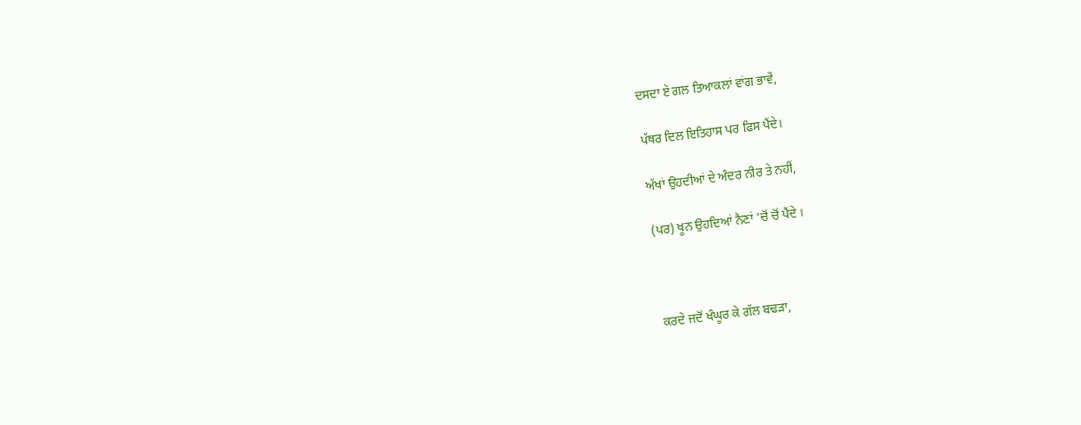ਦਸਦਾ ਏ ਗਲ ਤਿਆਕਲਾਂ ਵਾਂਗ ਭਾਵੇਂ,

ਪੱਥਰ ਦਿਲ ਇਤਿਹਾਸ ਪਰ ਫਿਸ ਪੈਂਦੇ।

ਅੱਖਾਂ ਉਹਦੀਆਂ ਦੇ ਅੰਦਰ ਨੀਰ ਤੇ ਨਹੀਂ,

(ਪਰ) ਖੂਨ ਉਹਦਿਆਂ ਨੈਣਾਂ 'ਚੋਂ ਚੋਂ ਪੈਂਦੇ ।



ਕਰਦੇ ਜਦੋਂ ਖੰਘੂਰ ਕੇ ਗੱਲ ਬਢੜਾ,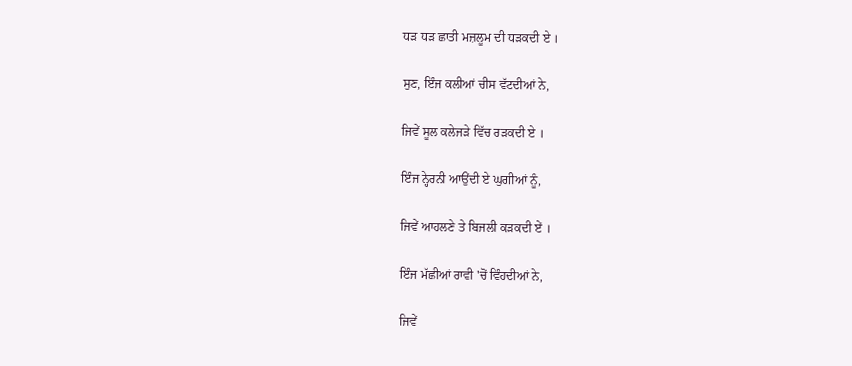ਧੜ ਧੜ ਛਾਤੀ ਮਜ਼ਲੂਮ ਦੀ ਧੜਕਦੀ ਏ ।

ਸੁਣ, ਇੰਜ ਕਲੀਆਂ ਚੀਸ ਵੱਟਦੀਆਂ ਨੇ,

ਜਿਵੇਂ ਸੂਲ ਕਲੇਜੜੇ ਵਿੱਚ ਰੜਕਦੀ ਏ ।

ਇੰਜ ਨ੍ਹੇਰਨੀ ਆਉਂਦੀ ਏ ਘੁਗੀਆਂ ਨੂੰ,

ਜਿਵੇਂ ਆਹਲਣੇ ਤੇ ਬਿਜਲੀ ਕੜਕਦੀ ਏਂ ।

ਇੰਜ ਮੱਛੀਆਂ ਰਾਵੀ 'ਚੋਂ ਵਿੰਹਦੀਆਂ ਨੇ,

ਜਿਵੇਂ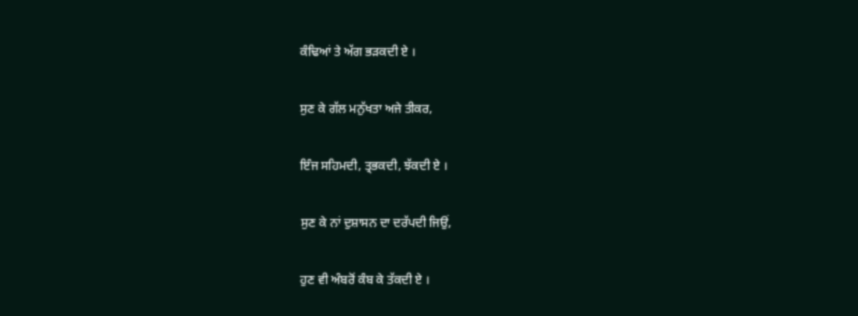ਕੰਢਿਆਂ ਤੇ ਅੱਗ ਭੜਕਦੀ ਏ ।

ਸੁਣ ਕੇ ਗੱਲ ਮਨੁੱਖਤਾ ਅਜੇ ਤੀਕਰ,

ਇੰਜ ਸਹਿਮਦੀ, ਤ੍ਰਭਕਦੀ, ਝੱਕਦੀ ਏ ।

ਸੁਣ ਕੇ ਨਾਂ ਦੁਸ਼ਾਸਨ ਦਾ ਦਰੱਪਦੀ ਜਿਉਂ,

ਹੁਣ ਵੀ ਅੰਬਰੋਂ ਕੰਬ ਕੇ ਤੱਕਦੀ ਏ ।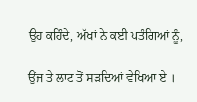ਉਹ ਕਹਿੰਦੇ, ਅੱਖਾਂ ਨੇ ਕਈ ਪਤੰਗਿਆਂ ਨੂੰ,

ਉਂਜ ਤੇ ਲਾਟ ਤੋਂ ਸੜਦਿਆਂ ਵੇਖਿਆ ਏ ।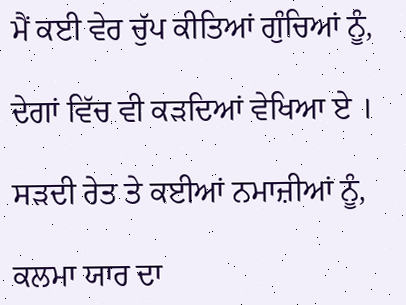ਮੈਂ ਕਈ ਵੇਰ ਚੁੱਪ ਕੀਤਿਆਂ ਗੁੰਚਿਆਂ ਨੂੰ,

ਦੇਗਾਂ ਵਿੱਚ ਵੀ ਕੜਦਿਆਂ ਵੇਖਿਆ ਏ ।

ਸੜਦੀ ਰੇਤ ਤੇ ਕਈਆਂ ਨਮਾਜ਼ੀਆਂ ਨੂੰ,

ਕਲਮਾ ਯਾਰ ਦਾ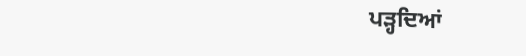ਪੜ੍ਹਦਿਆਂ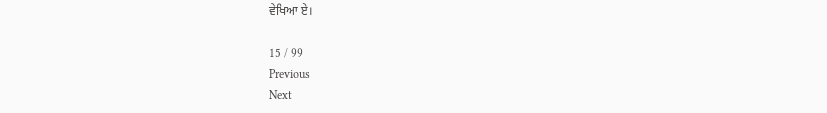ਵੇਖਿਆ ਏ।

15 / 99
Previous
Next